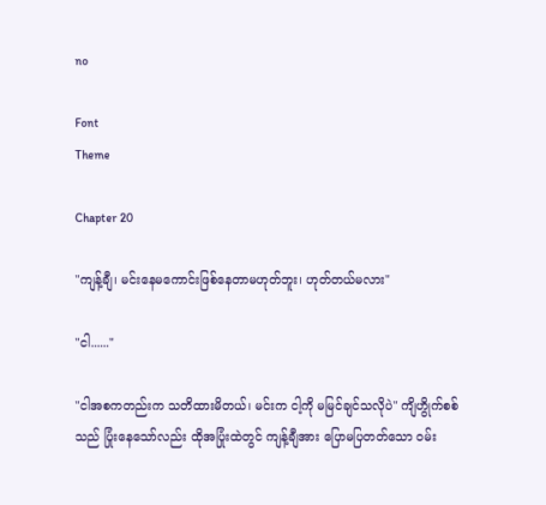no

Font
Theme

Chapter 20

"ကျန့်ချီ၊ မင်းနေမကောင်းဖြစ်နေတာမဟုတ်ဘူး၊ ဟုတ်တယ်မလား"

"ငါ......"

"ငါအစကတည်းက သတိထားမိတယ်၊ မင်းက ငါ့ကို မမြင်ချင်သလိုပဲ" ကျိဟွိုက်စစ်သည် ပြုံးနေသော်လည်း ထိုအပြုံးထဲတွင် ကျန့်ချီအား ပြောမပြတတ်သော ဝမ်း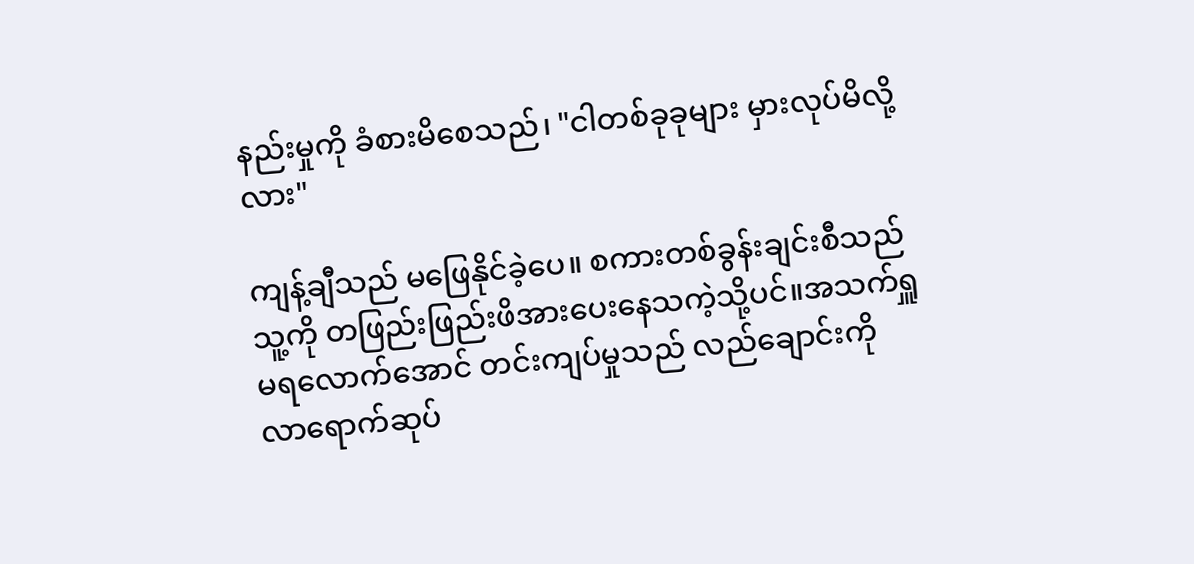နည်းမှုကို ခံစားမိစေသည်၊ "ငါတစ်ခုခုများ မှားလုပ်မိလို့လား"

ကျန့်ချီသည် မဖြေနိုင်ခဲ့ပေ။ စကားတစ်ခွန်းချင်းစီသည် သူ့ကို တဖြည်းဖြည်းဖိအားပေးနေသကဲ့သို့ပင်။အသက်ရှူမရလောက်အောင် တင်းကျပ်မှုသည် လည်ချောင်းကို လာရောက်ဆုပ်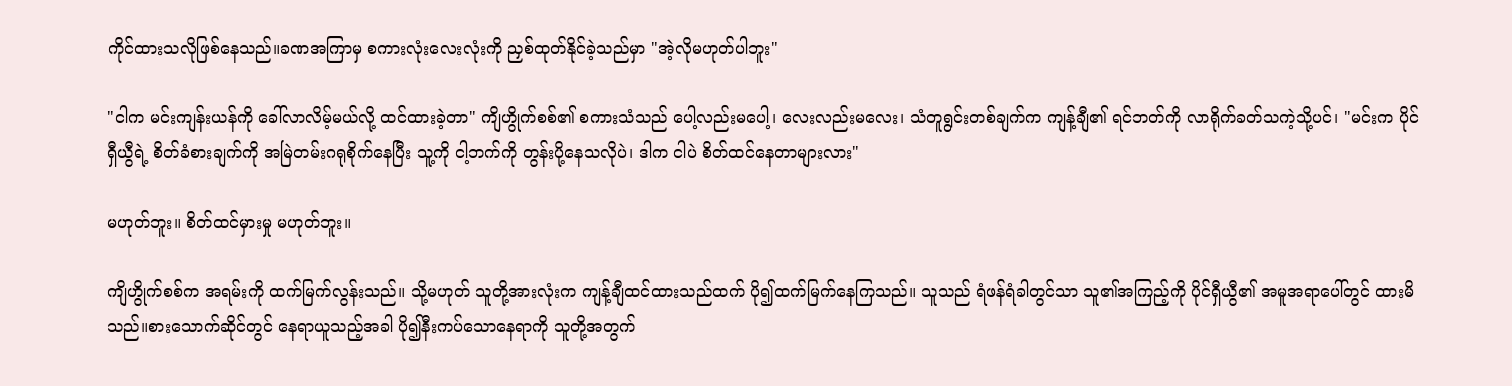ကိုင်ထားသလိုဖြစ်နေသည်။ခဏအကြာမှ စကားလုံးလေးလုံးကို ညှစ်ထုတ်နိုင်ခဲ့သည်မှာ "အဲ့လိုမဟုတ်ပါဘူး"

"ငါက မင်းကျန်းယန်ကို ခေါ်လာလိမ့်မယ်လို့ ထင်ထားခဲ့တာ" ကျိဟွိုက်စစ်၏ စကားသံသည် ပေါ့လည်းမပေါ့၊ လေးလည်းမလေး၊ သံတူရွင်းတစ်ချက်က ကျန့်ချီ၏ ရင်ဘတ်ကို လာရိုက်ခတ်သကဲ့သို့ပင်၊ "မင်းက ပိုင်ရှီယွီရဲ့ စိတ်ခံစားချက်ကို အမြဲတမ်းဂရုစိုက်နေပြီး သူ့ကို ငါ့ဘက်ကို တွန်းပို့နေသလိုပဲ၊ ဒါက ငါပဲ စိတ်ထင်နေတာများလား"

မဟုတ်ဘူး။ စိတ်ထင်မှားမှု မဟုတ်ဘူး။

ကျိဟွိုက်စစ်က အရမ်းကို ထက်မြက်လွန်းသည်။ သို့မဟုတ် သူတို့အားလုံးက ကျန့်ချီထင်ထားသည်ထက် ပို၍ထက်မြက်နေကြသည်။ သူသည် ရံဖန်ရံခါတွင်သာ သူ၏အကြည့်ကို ပိုင်ရှီယွီ၏ အမူအရာပေါ်တွင် ထားမိသည်။စားသောက်ဆိုင်တွင် နေရာယူသည့်အခါ ပို၍နီးကပ်သောနေရာကို သူတို့အတွက်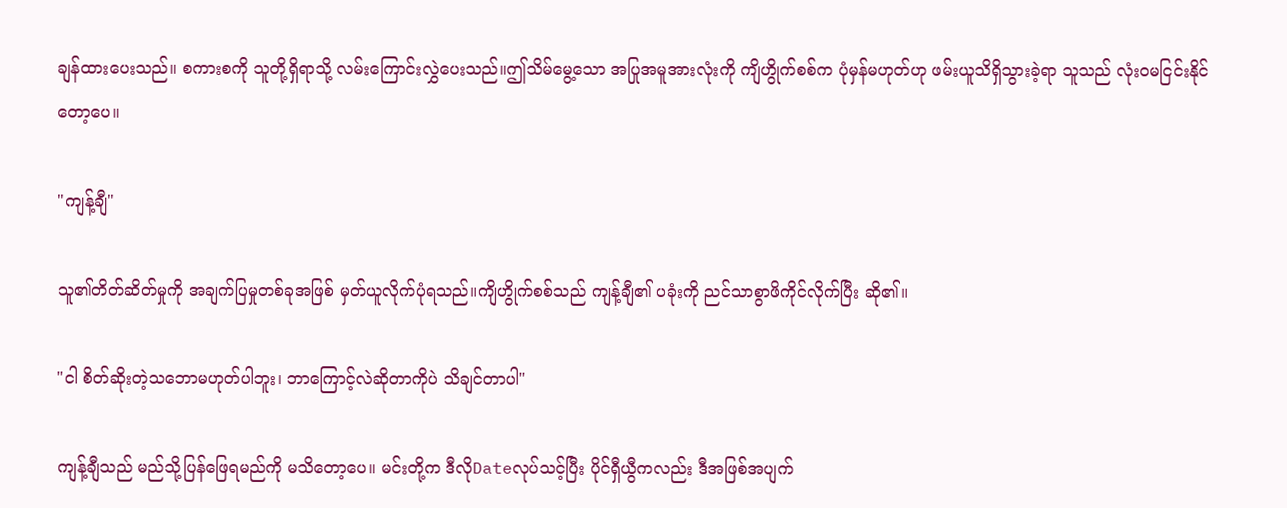ချန်ထားပေးသည်။ စကားစကို သူတို့ရှိရာသို့ လမ်းကြောင်းလွှဲပေးသည်။ဤသိမ်မွေ့သော အပြုအမူအားလုံးကို ကျိဟွိုက်စစ်က ပုံမှန်မဟုတ်ဟု ဖမ်းယူသိရှိသွားခဲ့ရာ သူသည် လုံးဝမငြင်းနိုင်တော့ပေ။

"ကျန့်ချီ"

သူ၏တိတ်ဆိတ်မှုကို အချက်ပြမှုတစ်ခုအဖြစ် မှတ်ယူလိုက်ပုံရသည်။ကျိဟွိုက်စစ်သည် ကျန့်ချီ၏ ပခုံးကို ညင်သာစွာဖိကိုင်လိုက်ပြီး ဆို၏။

"ငါ စိတ်ဆိုးတဲ့သဘောမဟုတ်ပါဘူး၊ ဘာကြောင့်လဲဆိုတာကိုပဲ သိချင်တာပါ"

ကျန့်ချီသည် မည်သို့ပြန်ဖြေရမည်ကို မသိတော့ပေ။ မင်းတို့က ဒီလိုDateလုပ်သင့်ပြီး ပိုင်ရှီယွီကလည်း ဒီအဖြစ်အပျက်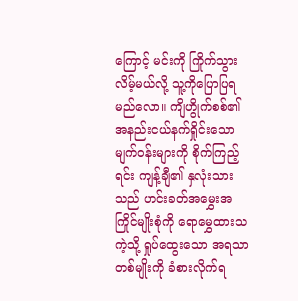ကြောင့် မင်းကို ကြိုက်သွားလိမ့်မယ်လို့ သူ့ကိုပြောပြရမည်လော။ ကျိဟွိုက်စစ်၏ အနည်းငယ်နက်ရှိုင်းသော မျက်ဝန်းများကို စိုက်ကြည့်ရင်း ကျန့်ချီ၏ နှလုံးသားသည် ဟင်းခတ်အမွှေးအကြိုင်မျိုးစုံကို ရောမွှေထားသကဲ့သို့ ရှုပ်ထွေးသော အရသာတစ်မျိုးကို ခံစားလိုက်ရ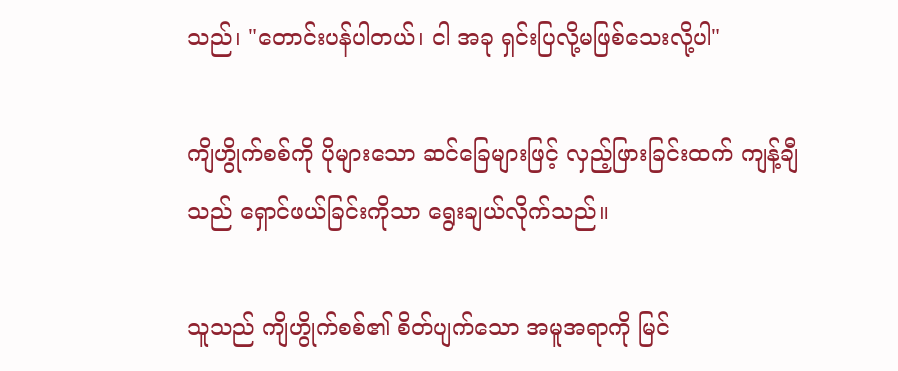သည်၊ "တောင်းပန်ပါတယ်၊ ငါ အခု ရှင်းပြလို့မဖြစ်သေးလို့ပါ"

ကျိဟွိုက်စစ်ကို ပိုများသော ဆင်ခြေများဖြင့် လှည့်ဖြားခြင်းထက် ကျန့်ချီသည် ရှောင်ဖယ်ခြင်းကိုသာ ရွေးချယ်လိုက်သည်။

သူသည် ကျိဟွိုက်စစ်၏ စိတ်ပျက်သော အမူအရာကို မြင်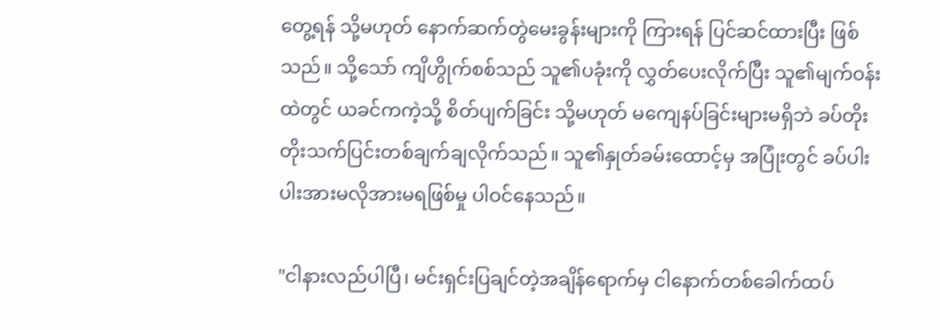တွေ့ရန် သို့မဟုတ် နောက်ဆက်တွဲမေးခွန်းများကို ကြားရန် ပြင်ဆင်ထားပြီး ဖြစ်သည်။ သို့သော် ကျိဟွိုက်စစ်သည် သူ၏ပခုံးကို လွှတ်ပေးလိုက်ပြီး သူ၏မျက်ဝန်းထဲတွင် ယခင်ကကဲ့သို့ စိတ်ပျက်ခြင်း သို့မဟုတ် မကျေနပ်ခြင်းများမရှိဘဲ ခပ်တိုးတိုးသက်ပြင်းတစ်ချက်ချလိုက်သည်။ သူ၏နှုတ်ခမ်းထောင့်မှ အပြုံးတွင် ခပ်ပါးပါးအားမလိုအားမရဖြစ်မှု ပါဝင်နေသည်။

"ငါနားလည်ပါပြီ၊ မင်းရှင်းပြချင်တဲ့အချိန်ရောက်မှ ငါနောက်တစ်ခေါက်ထပ်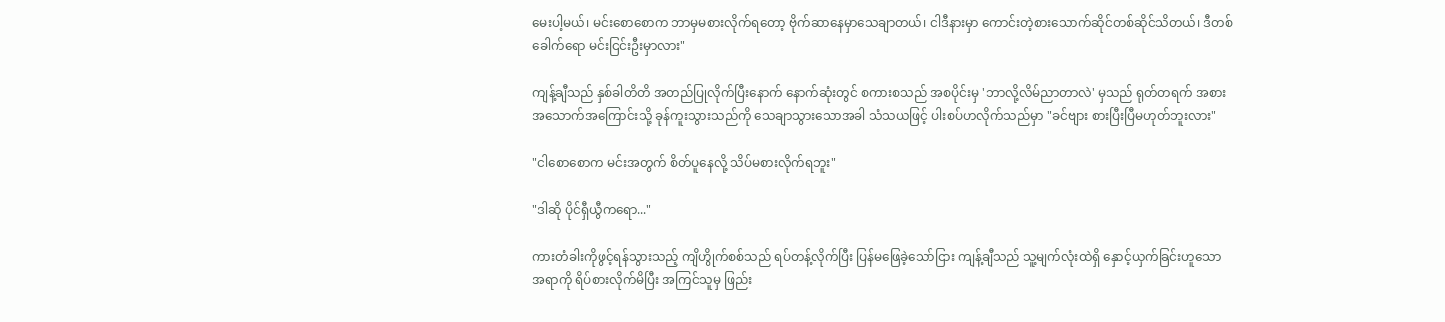မေးပါ့မယ်၊ မင်းစောစောက ဘာမှမစားလိုက်ရတော့ ဗိုက်ဆာနေမှာသေချာတယ်၊ ငါဒီနားမှာ ကောင်းတဲ့စားသောက်ဆိုင်တစ်ဆိုင်သိတယ်၊ ဒီတစ်ခေါက်ရော မင်းငြင်းဦးမှာလား"

ကျန့်ချီသည် နှစ်ခါတိတိ အတည်ပြုလိုက်ပြီးနောက် နောက်ဆုံးတွင် စကားစသည် အစပိုင်းမှ 'ဘာလို့လိမ်ညာတာလဲ' မှသည် ရုတ်တရက် အစားအသောက်အကြောင်းသို့ ခုန်ကူးသွားသည်ကို သေချာသွားသောအခါ သံသယဖြင့် ပါးစပ်ဟလိုက်သည်မှာ "ခင်ဗျား စားပြီးပြီမဟုတ်ဘူးလား"

"ငါစောစောက မင်းအတွက် စိတ်ပူနေလို့ သိပ်မစားလိုက်ရဘူး"

"ဒါဆို ပိုင်ရှီယွီကရော..."

ကားတံခါးကိုဖွင့်ရန်သွားသည့် ကျိဟွိုက်စစ်သည် ရပ်တန့်လိုက်ပြီး ပြန်မဖြေခဲ့သော်ငြား ကျန့်ချီသည် သူ့မျက်လုံးထဲရှိ နှောင့်ယှက်ခြင်းဟူသောအရာကို ရိပ်စားလိုက်မိပြီး အကြင်သူမှ ဖြည်း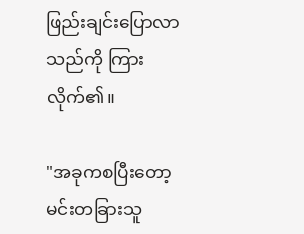ဖြည်းချင်းပြောလာသည်ကို ကြားလိုက်၏။

"အခုကစပြီးတော့ မင်းတခြားသူ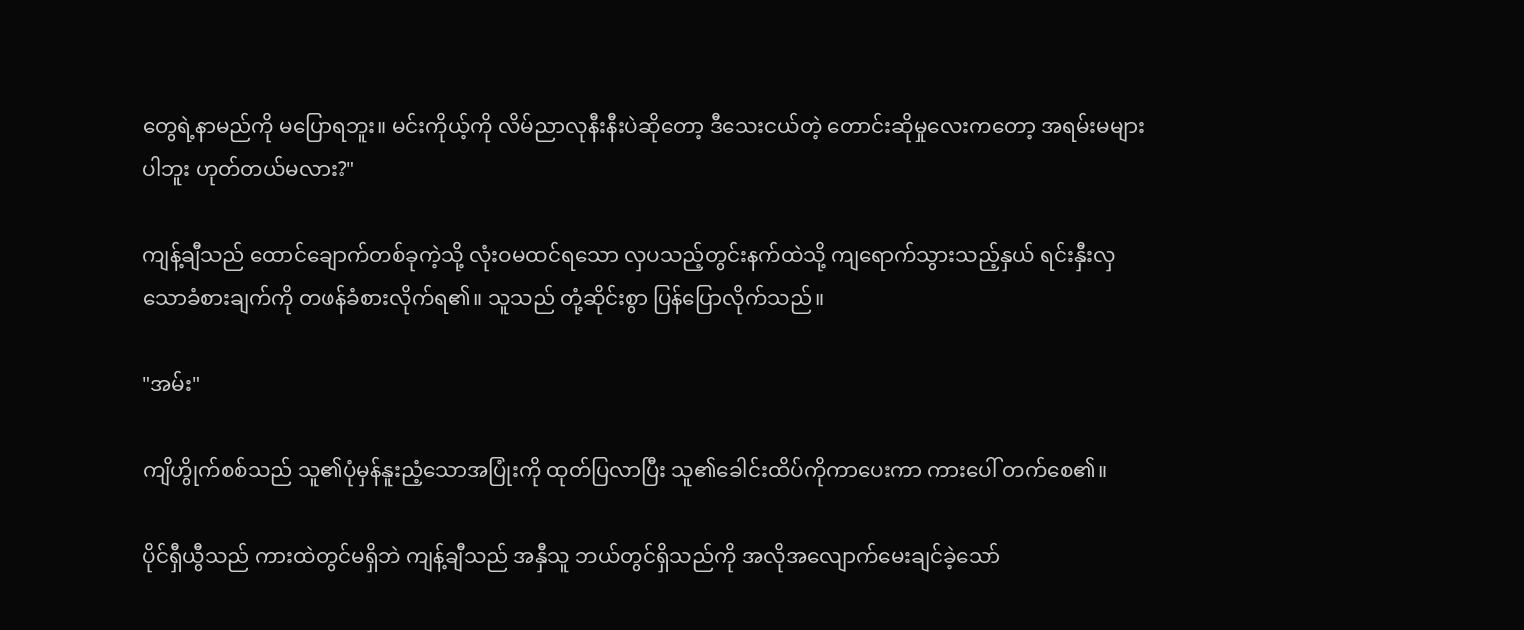တွေရဲ့နာမည်ကို မပြောရဘူး။ မင်းကိုယ့်ကို လိမ်ညာလုနီးနီးပဲဆိုတော့ ဒီသေးငယ်တဲ့ တောင်းဆိုမှုလေးကတော့ အရမ်းမများပါဘူး ဟုတ်တယ်မလား?"

ကျန့်ချီသည် ထောင်ချောက်တစ်ခုကဲ့သို့ လုံးဝမထင်ရသော လှပသည့်တွင်းနက်ထဲသို့ ကျရောက်သွားသည့်နှယ် ရင်းနှီးလှသောခံစားချက်ကို တဖန်ခံစားလိုက်ရ၏။ သူသည် တုံ့ဆိုင်းစွာ ပြန်ပြောလိုက်သည်။

"အမ်း"

ကျိဟွိုက်စစ်သည် သူ၏ပုံမှန်နူးညံ့သောအပြုံးကို ထုတ်ပြလာပြီး သူ၏ခေါင်းထိပ်ကိုကာပေးကာ ကားပေါ် တက်စေ၏။

ပိုင်ရှီယွီသည် ကားထဲတွင်မရှိဘဲ ကျန့်ချီသည် အနှီသူ ဘယ်တွင်ရှိသည်ကို အလိုအလျောက်မေးချင်ခဲ့သော်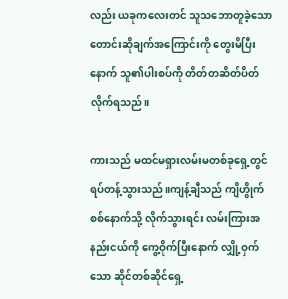လည်း ယခုကလေးတင် သူသဘောတူခဲ့သော တောင်းဆိုချက်အကြောင်းကို တွေးမိပြီးနောက် သူ၏ပါးစပ်ကို တိတ်တဆိတ်ပိတ်လိုက်ရသည်။

ကားသည် မထင်မရှားလမ်းမတစ်ခုရှေ့တွင် ရပ်တန့်သွားသည်။ကျန့်ချီသည် ကျိဟွိုက်စစ်နောက်သို့ လိုက်သွားရင်း လမ်းကြားအနည်းငယ်ကို ကွေ့ဝိုက်ပြီးနောက် လျှို့ဝှက်သော ဆိုင်တစ်ဆိုင်ရှေ့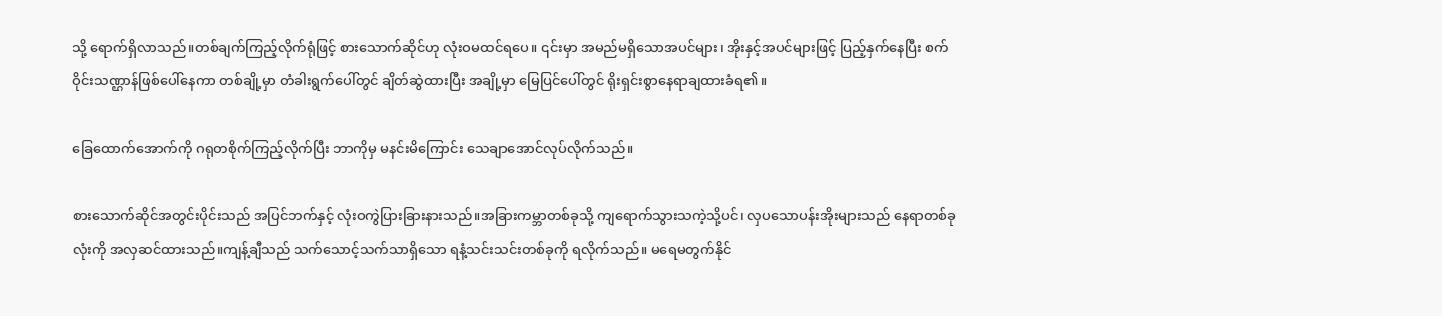သို့ ရောက်ရှိလာသည်။တစ်ချက်ကြည့်လိုက်ရုံဖြင့် စားသောက်ဆိုင်ဟု လုံးဝမထင်ရပေ။ ၎င်းမှာ အမည်မရှိသောအပင်များ၊ အိုးနှင့်အပင်များဖြင့် ပြည့်နှက်နေပြီး စက်ဝိုင်းသဏ္ဌာန်ဖြစ်ပေါ်နေကာ တစ်ချို့မှာ တံခါးရွက်ပေါ်တွင် ချိတ်ဆွဲထားပြီး အချို့မှာ မြေပြင်ပေါ်တွင် ရိုးရှင်းစွာနေရာချထားခံရ၏။

ခြေထောက်အောက်ကို ဂရုတစိုက်ကြည့်လိုက်ပြီး ဘာကိုမှ မနင်းမိကြောင်း သေချာအောင်လုပ်လိုက်သည်။

စားသောက်ဆိုင်အတွင်းပိုင်းသည် အပြင်ဘက်နှင့် လုံးဝကွဲပြားခြားနားသည်။အခြားကမ္ဘာတစ်ခုသို့ ကျရောက်သွားသကဲ့သို့ပင်၊ လှပသောပန်းအိုးများသည် နေရာတစ်ခုလုံးကို အလှဆင်ထားသည်။ကျန့်ချီသည် သက်သောင့်သက်သာရှိသော ရနံ့သင်းသင်းတစ်ခုကို ရလိုက်သည်။ မရေမတွက်နိုင်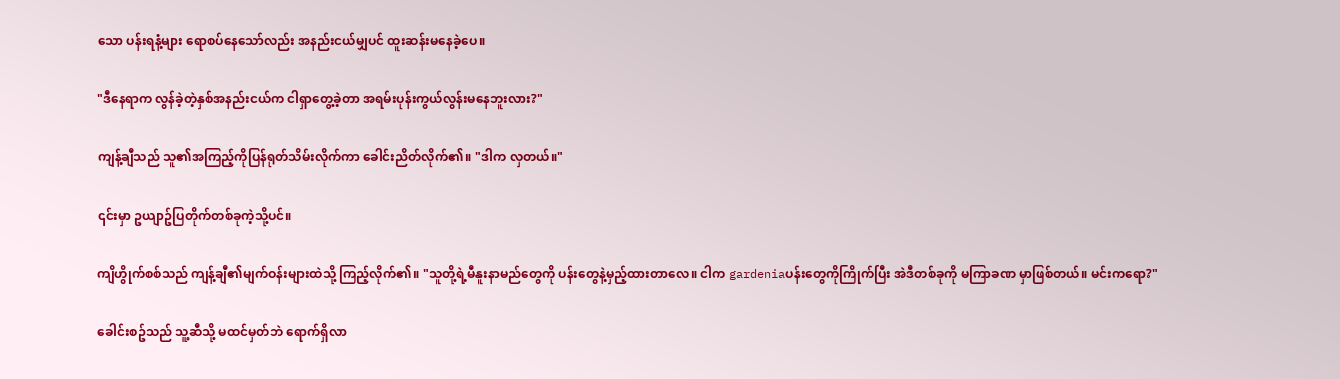သော ပန်းရနံ့များ ရောစပ်နေသော်လည်း အနည်းငယ်မျှပင် ထူးဆန်းမနေခဲ့ပေ။

"ဒီနေရာက လွန်ခဲ့တဲ့နှစ်အနည်းငယ်က ငါရှာတွေ့ခဲ့တာ အရမ်းပုန်းကွယ်လွန်းမနေဘူးလား?"

ကျန့်ချီသည် သူ၏အကြည့်ကိုပြန်ရုတ်သိမ်းလိုက်ကာ ခေါင်းညိတ်လိုက်၏။ "ဒါက လှတယ်။"

၎င်းမှာ ဥယျာဥ်ပြတိုက်တစ်ခုကဲ့သို့ပင်။

ကျိဟွိုက်စစ်သည် ကျန့်ချီ၏မျက်ဝန်းများထဲသို့ ကြည့်လိုက်၏။ "သူတို့ရဲ့မီနူးနာမည်တွေကို ပန်းတွေနဲ့မှည့်ထားတာလေ။ ငါက gardeniaပန်းတွေကိုကြိုက်ပြီး အဲဒီတစ်ခုကို မကြာခဏ မှာဖြစ်တယ်။ မင်းကရော?"

ခေါင်းစဥ်သည် သူ့ဆီသို့ မထင်မှတ်ဘဲ ရောက်ရှိလာ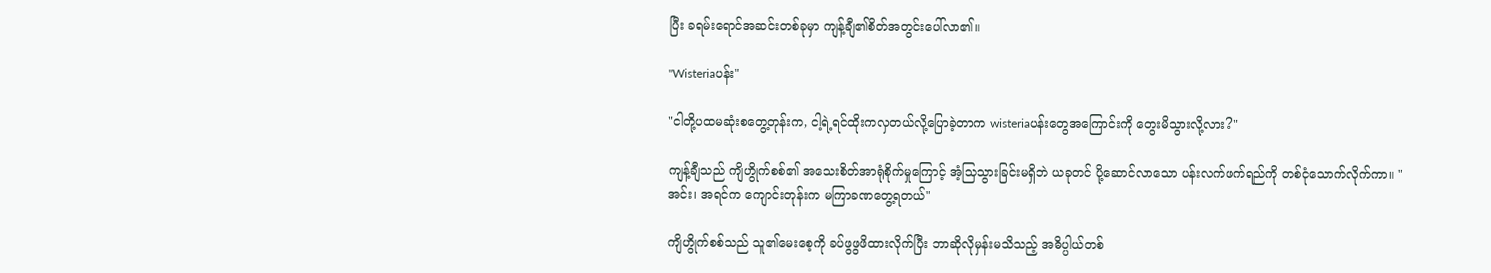ပြီး ခရမ်းရောင်အဆင်းတစ်ခုမှာ ကျန့်ချီ၏စိတ်အတွင်းပေါ်လာ၏။

"Wisteriaပန်း"

"ငါတို့ပထမဆုံးစတွေ့တုန်းက, ငါ့ရဲ့ရင်ထိုးကလှတယ်လို့ပြောခဲ့တာက wisteriaပန်းတွေအကြောင်းကို တွေးမိသွားလို့လား?"

ကျန့်ချီသည် ကျိဟွိုက်စစ်၏ အသေးစိတ်အာရုံစိုက်မှုကြောင့် အံ့သြသွားခြင်းမရှိဘဲ ယခုတင် ပို့ဆောင်လာသော ပန်းလက်ဖက်ရည်ကို တစ်ငုံသောက်လိုက်ကာ။ "အင်း၊ အရင်က ကျောင်းတုန်းက မကြာခဏတွေ့ရတယ်"

ကျိဟွိုက်စစ်သည် သူ၏မေးစေ့ကို ခပ်ဖွဖွဖိထားလိုက်ပြီး ဘာဆိုလိုမှန်းမသိသည့် အဓိပ္ပါယ်တစ်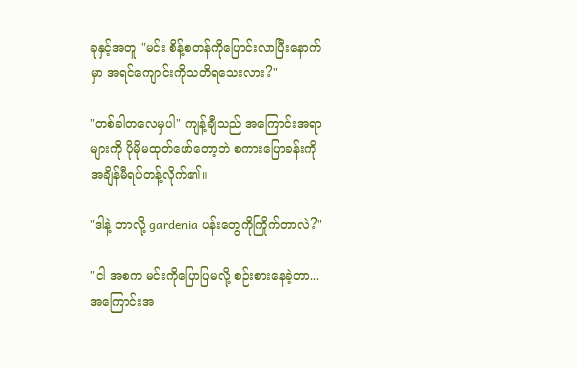ခုနှင့်အတူ "မင်း စိန့်စတန်ကိုပြောင်းလာပြီးနောက်မှာ အရင်ကျောင်းကိုသတိရသေးလား?"

"တစ်ခါတလေမှပါ" ကျန့်ချီသည် အကြောင်းအရာများကို ပိုမိုမထုတ်ဖော်တော့ဘဲ စကားပြောခန်းကို အချိန်မီရပ်တန့်လိုက်၏။

"ဒါနဲ့ ဘာလို့ gardenia ပန်းတွေကိုကြိုက်တာလဲ?"

"ငါ အစက မင်းကိုပြောပြမလို့ စဉ်းစားနေခဲ့တာ... အကြောင်းအ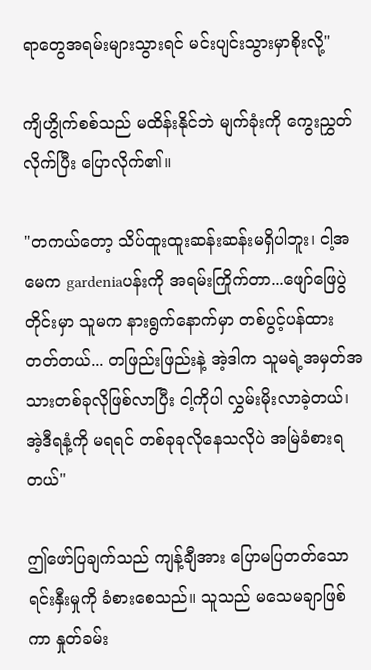ရာတွေအရမ်းများသွားရင် မင်းပျင်းသွားမှာစိုးလို့"

ကျိဟွိုက်စစ်သည် မထိန်းနိုင်ဘဲ မျက်ခုံးကို ကွေးညွှတ်လိုက်ပြီး ပြောလိုက်၏။

"တကယ်တော့ သိပ်ထူးထူးဆန်းဆန်းမရှိပါဘူး၊ ငါ့အမေက gardeniaပန်းကို အရမ်းကြိုက်တာ...ဖျော်ဖြေပွဲတိုင်းမှာ သူမက နားရွက်နောက်မှာ တစ်ပွင့်ပန်ထားတတ်တယ်... တဖြည်းဖြည်းနဲ့ အဲ့ဒါက သူမရဲ့အမှတ်အသားတစ်ခုလိုဖြစ်လာပြီး ငါ့ကိုပါ လွှမ်းမိုးလာခဲ့တယ်၊ အဲ့ဒီရနံ့ကို မရရင် တစ်ခုခုလိုနေသလိုပဲ အမြဲခံစားရတယ်"

ဤဖော်ပြချက်သည် ကျန့်ချီအား ပြောမပြတတ်သော ရင်းနှီးမှုကို ခံစားစေသည်။ သူသည် မသေမချာဖြစ်ကာ နှုတ်ခမ်း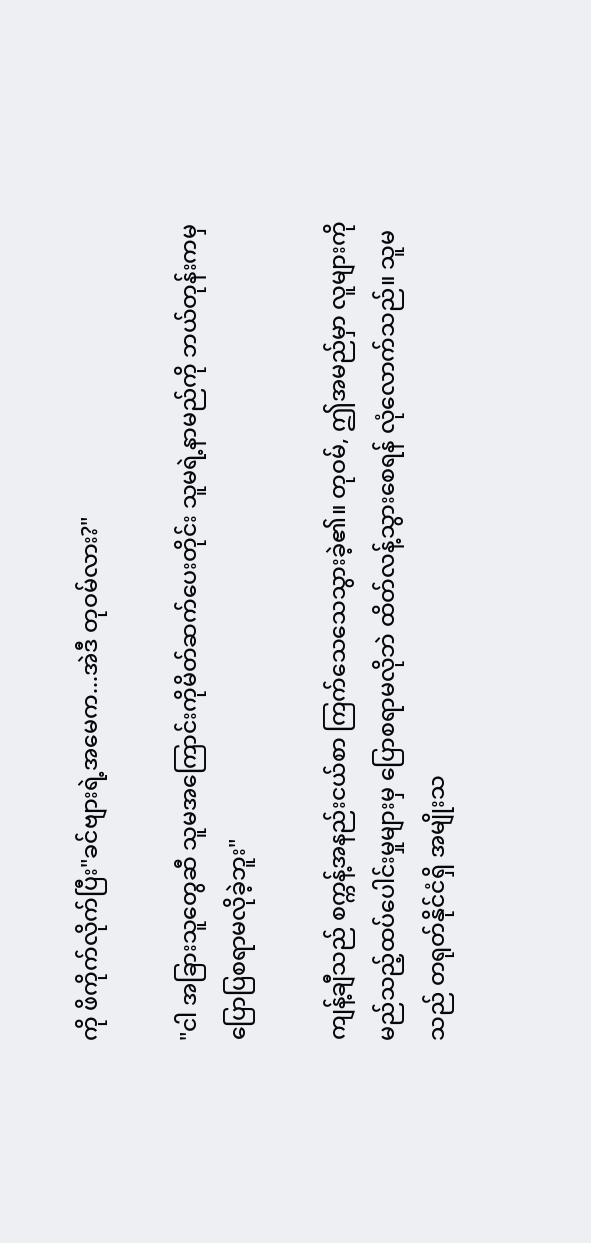ကို ဖိကိုက်လိုက်ပြီး"ခင်ဗျားရဲ့အမေက...အဲဒီ တုဝမ်လား?"

"ငါ အခြားသူတွေဆီ သူမအကြောင်းကိုမိတ်ဆက်ပေးတိုင်း သူမရဲ့နာမည်ကို ဘယ်တုန်းကမှ ပြောပြစရာမလိုခဲ့ဘူး"

ကျန့်ချီသည် စက္ကန့်အနည်းငယ်စာ ကြက်သေသေသွားခဲ့၏။ တုဝမ်, ဤအမည်မှာ လူများကို မည်သည့်ထပ်ပေါင်းမှုများမှ ပြောစရာမလိုဘဲ ထိတ်လန့်သွားစေရန် လုံလောက်သည်။ သူမသည် တရုတ်နိုင်ငံရှိ အမျိုးသ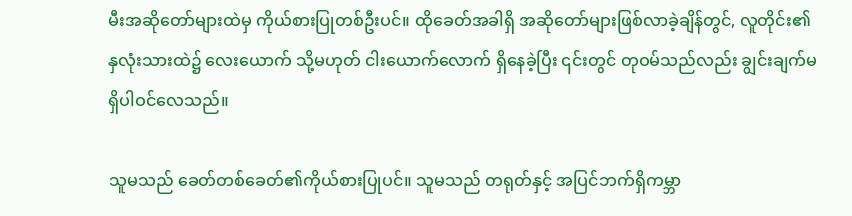မီးအဆိုတော်များထဲမှ ကိုယ်စားပြုတစ်ဦးပင်။ ထိုခေတ်အခါရှိ အဆိုတော်များဖြစ်လာခဲ့ချိန်တွင်, လူတိုင်း၏နှလုံးသားထဲ၌ လေးယောက် သို့မဟုတ် ငါးယောက်လောက် ရှိနေခဲ့ပြီး ၎င်းတွင် တုဝမ်သည်လည်း ချွင်းချက်မရှိပါဝင်လေသည်။

သူမသည် ခေတ်တစ်ခေတ်၏ကိုယ်စားပြုပင်။ သူမသည် တရုတ်နှင့် အပြင်ဘက်ရှိကမ္ဘာ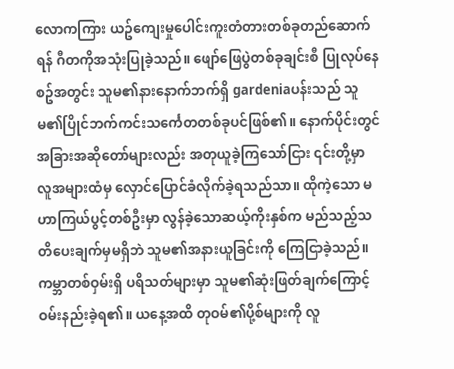လောကကြား ယဥ်ကျေးမှုပေါင်းကူးတံတားတစ်ခုတည်ဆောက်ရန် ဂီတကိုအသုံးပြုခဲ့သည်။ ဖျော်ဖြေပွဲတစ်ခုချင်းစီ ပြုလုပ်နေစဥ်အတွင်း သူမ၏နားနောက်ဘက်ရှိ gardeniaပန်းသည် သူမ၏ပြိုင်ဘက်ကင်းသင်္ကေတတစ်ခုပင်ဖြစ်၏။ နောက်ပိုင်းတွင် အခြားအဆိုတော်များလည်း အတုယူခဲ့ကြသော်ငြား ၎င်းတို့မှာ လူအများထံမှ လှောင်ပြောင်ခံလိုက်ခဲ့ရသည်သာ။ ထိုကဲ့သော မဟာကြယ်ပွင့်တစ်ဦးမှာ လွန်ခဲ့သောဆယ့်ကိုးနှစ်က မည်သည့်သတိပေးချက်မှမရှိဘဲ သူမ၏အနားယူခြင်းကို ကြေငြာခဲ့သည်။ ကမ္ဘာတစ်ဝှမ်းရှိ ပရိသတ်များမှာ သူမ၏ဆုံးဖြတ်ချက်ကြောင့် ဝမ်းနည်းခဲ့ရ၏။ ယနေ့အထိ တုဝမ်၏ပို့စ်များကို လူ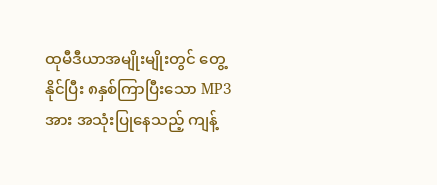ထုမီဒီယာအမျိုးမျိုးတွင် တွေ့နိုင်ပြီး ၈နှစ်ကြာပြီးသော MP3အား အသုံးပြုနေသည့် ကျန့်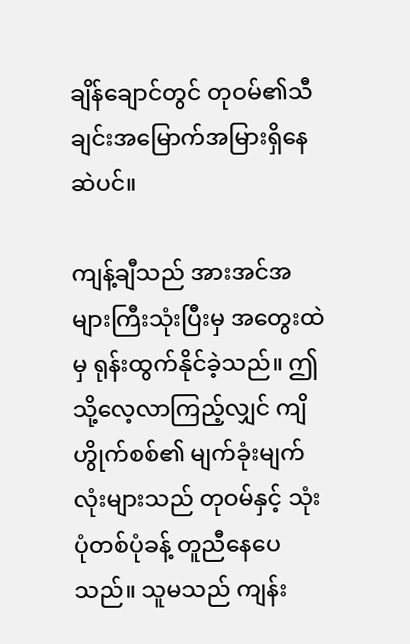ချိန်ချောင်တွင် တုဝမ်၏သီချင်းအမြောက်အမြားရှိနေဆဲပင်။

ကျန့်ချီသည် အားအင်အများကြီးသုံးပြီးမှ အတွေးထဲမှ ရုန်းထွက်နိုင်ခဲ့သည်။ ဤသို့လေ့လာကြည့်လျှင် ကျိဟွိုက်စစ်၏ မျက်ခုံးမျက်လုံးများသည် တုဝမ်နှင့် သုံးပုံတစ်ပုံခန့် တူညီနေပေသည်။ သူမသည် ကျန်း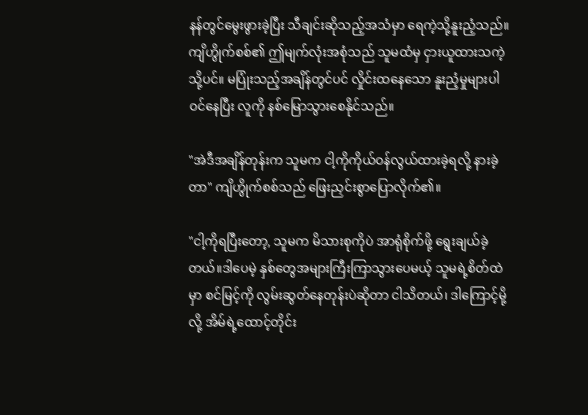နန်တွင်မွေးဖွားခဲ့ပြီး သီချင်းဆိုသည့်အသံမှာ ရေကဲ့သို့နူးညံ့သည်။ ကျိဟွိုက်စစ်၏ ဤမျက်လုံးအစုံသည် သူမထံမှ ငှားယူထားသကဲ့သို့ပင်။ မပြုံးသည့်အချိန်တွင်ပင် လှိုင်းထနေသော နူးညံ့မှုများပါဝင်နေပြီး လူကို နစ်မြောသွားစေနိုင်သည်။

"အဲဒီအချိန်တုန်းက သူမက ငါ့ကိုကိုယ်ဝန်လွယ်ထားခဲ့ရလို့ နားခဲ့တာ" ကျိဟွိုက်စစ်သည် ဖြေးညှင်းစွာပြောလိုက်၏။

"ငါ့ကိုရပြီးတော့, သူမက မိသားစုကိုပဲ အာရုံစိုက်ဖို့ ရွေးချယ်ခဲ့တယ်။ဒါပေမဲ့ နှစ်တွေအများကြီးကြာသွားပေမယ့် သူမရဲ့စိတ်ထဲမှာ စင်မြင့်ကို လွမ်းဆွတ်နေတုန်းပဲဆိုတာ ငါသိတယ်၊ ဒါကြောင့်မို့လို့ အိမ်ရဲ့ထောင့်တိုင်း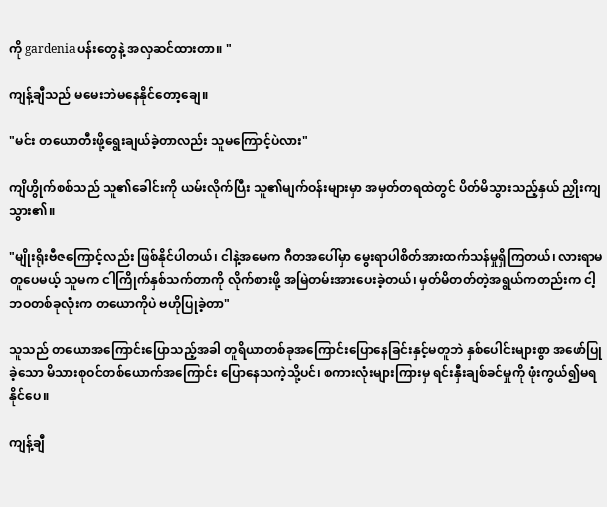ကို gardeniaပန်းတွေနဲ့ အလှဆင်ထားတာ။ "

ကျန့်ချီသည် မမေးဘဲမနေနိုင်တော့ချေ။

"မင်း တယောတီးဖို့ရွေးချယ်ခဲ့တာလည်း သူမကြောင့်ပဲလား"

ကျိဟွိုက်စစ်သည် သူ၏ခေါင်းကို ယမ်းလိုက်ပြီး သူ၏မျက်ဝန်းများမှာ အမှတ်တရထဲတွင် ပိတ်မိသွားသည့်နှယ် ညှိုးကျသွား၏။

"မျိုးရိုးဗီဇကြောင့်လည်း ဖြစ်နိုင်ပါတယ်၊ ငါနဲ့အမေက ဂီတအပေါ်မှာ မွေးရာပါစိတ်အားထက်သန်မှုရှိကြတယ်၊ လားရာမတူပေမယ့် သူမက ငါကြိုက်နှစ်သက်တာကို လိုက်စားဖို့ အမြဲတမ်းအားပေးခဲ့တယ်၊ မှတ်မိတတ်တဲ့အရွယ်ကတည်းက ငါ့ဘဝတစ်ခုလုံးက တယောကိုပဲ ဗဟိုပြုခဲ့တာ"

သူသည် တယောအကြောင်းပြောသည့်အခါ တူရိယာတစ်ခုအကြောင်းပြောနေခြင်းနှင့်မတူဘဲ နှစ်ပေါင်းများစွာ အဖော်ပြုခဲ့သော မိသားစုဝင်တစ်ယောက်အကြောင်း ပြောနေသကဲ့သို့ပင်၊ စကားလုံးများကြားမှ ရင်းနှီးချစ်ခင်မှုကို ဖုံးကွယ်၍မရနိုင်ပေ။

ကျန့်ချီ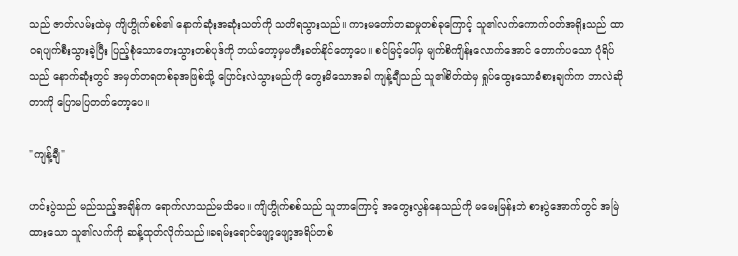သည် ဇာတ်လမ်းထဲမှ ကျိဟွိုက်စစ်၏ နောက်ဆုံးအဆုံးသတ်ကို သတိရသွားသည်။ ကားမတော်တဆမှုတစ်ခုကြောင့် သူ၏လက်ကောက်ဝတ်အရိုးသည် ထာဝရပျက်စီးသွားခဲ့ပြီး ပြည့်စုံသောတေးသွားတစ်ပုဒ်ကို ဘယ်တော့မှမတီးခတ်နိုင်တော့ပေ။ စင်မြင့်ပေါ်မှ မျက်စိကျိန်းလောက်အောင် တောက်ပသော ပုံရိပ်သည် နောက်ဆုံးတွင် အမှတ်တရတစ်ခုအဖြစ်သို့ ပြောင်းလဲသွားမည်ကို တွေးမိသောအခါ ကျန့်ချီသည် သူ၏စိတ်ထဲမှ ရှုပ်ထွေးသောခံစားချက်က ဘာလဲဆိုတာကို ပြောမပြတတ်တော့ပေ။

"ကျန့်ချီ"

ဟင်းပွဲသည် မည်သည့်အချိန်က ရောက်လာသည်မသိပေ။ ကျိဟွိုက်စစ်သည် သူဘာကြောင့် အတွေးလွန်နေသည်ကို မမေးမြန်းဘဲ စားပွဲအောက်တွင် အမြဲထားသော သူ၏လက်ကို ဆန့်ထုတ်လိုက်သည်။ခရမ်းရောင်ဖျော့ဖျော့အရိပ်တစ်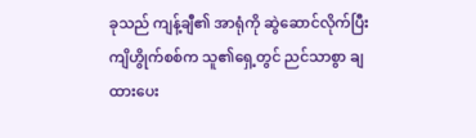ခုသည် ကျန့်ချီ၏ အာရုံကို ဆွဲဆောင်လိုက်ပြီး ကျိဟွိုက်စစ်က သူ၏ရှေ့တွင် ညင်သာစွာ ချထားပေး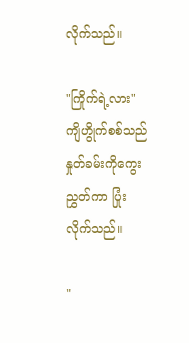လိုက်သည်။

"ကြိုက်ရဲ့လား" ကျိဟွိုက်စစ်သည် နှုတ်ခမ်းကိုကွေးညွှတ်ကာ ပြုံးလိုက်သည်။

"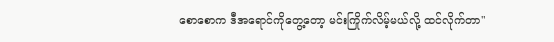စောစောက ဒီအရောင်ကိုတွေ့တော့ မင်းကြိုက်လိမ့်မယ်လို့ ထင်လိုက်တာ"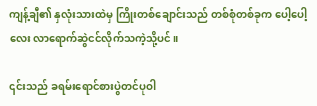ကျန့်ချီ၏ နှလုံးသားထဲမှ ကြိုးတစ်ချောင်းသည် တစ်စုံတစ်ခုက ပေါ့ပေါ့လေး လာရောက်ဆွဲငင်လိုက်သကဲ့သို့ပင်။

၎င်းသည် ခရမ်းရောင်စားပွဲတင်ပုဝါ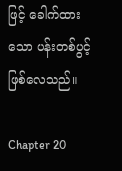ဖြင့် ခေါက်ထားသော ပန်းတစ်ပွင့်ဖြစ်လေသည်။

Chapter 20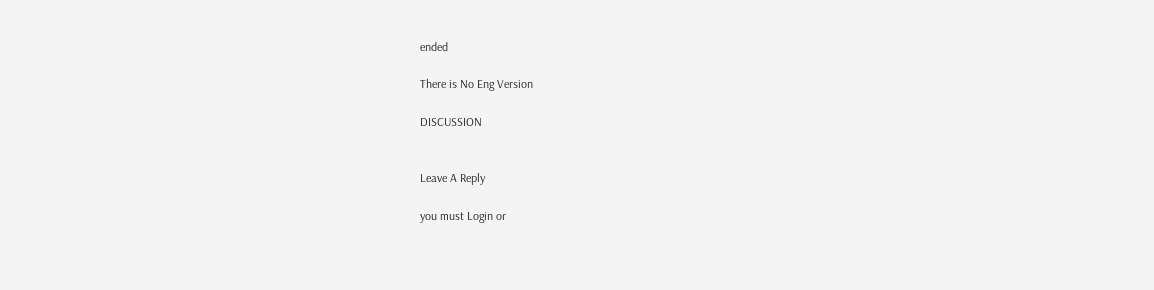ended

There is No Eng Version

DISCUSSION


Leave A Reply

you must Login or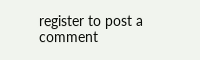register to post a comment